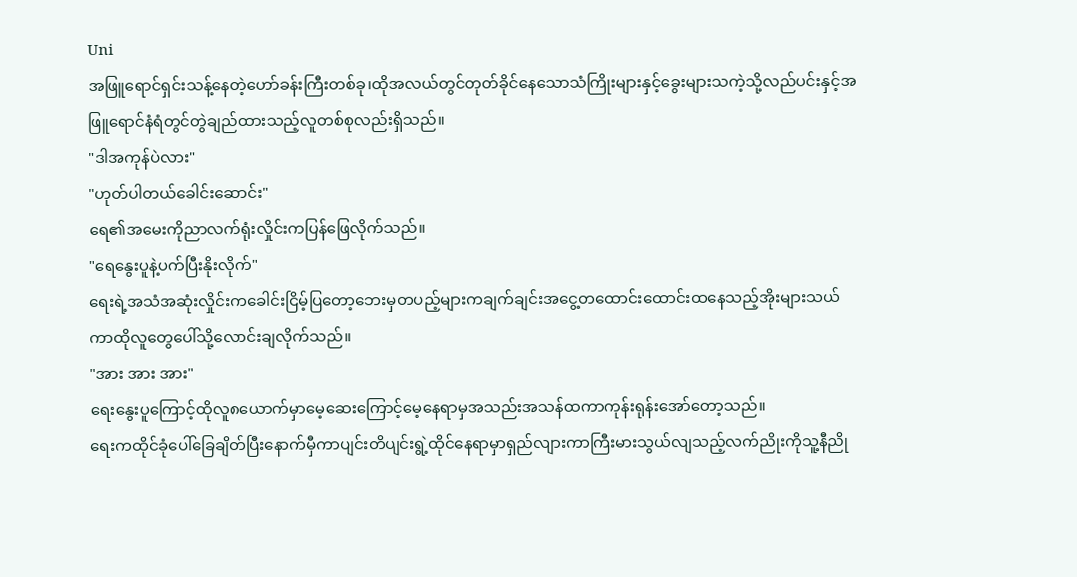Uni
အဖြူရောင်ရှင်းသန့်နေတဲ့ဟော်ခန်းကြီးတစ်ခု၊ထိုအလယ်တွင်တုတ်ခိုင်နေသောသံကြိုးများနှင့်ခွေးများသကဲ့သို့လည်ပင်းနှင့်အဖြူရောင်နံရံတွင်တွဲချည်ထားသည့်လူတစ်စုလည်းရှိသည်။
"ဒါအကုန်ပဲလား"
"ဟုတ်ပါတယ်ခေါင်းဆောင်း"
ရေ၏အမေးကိုညာလက်ရုံးလှိုင်းကပြန်ဖြေလိုက်သည်။
"ရေနွေးပူနဲ့ပက်ပြီးနိုးလိုက်"
ရေးရဲ့အသံအဆုံးလှိုင်းကခေါင်းငြိမ့်ပြတော့ဘေးမှတပည့်များကချက်ချင်းအငွေ့တထောင်းထောင်းထနေသည့်အိုးများသယ်ကာထိုလူတွေပေါ်သို့လောင်းချလိုက်သည်။
"အား အား အား"
ရေးနွေးပူကြောင့်ထိုလူ၈ယောက်မှာမေ့ဆေးကြောင့်မေ့နေရာမှအသည်းအသန်ထကာကုန်းရုန်းအော်တော့သည်။
ရေးကထိုင်ခုံပေါ်ခြေချိတ်ပြီးနောက်မှီကာပျင်းတိပျင်းရွဲ့ထိုင်နေရာမှာရှည်လျားကာကြီးမားသွယ်လျသည့်လက်ညိုးကိုသူ့နီညို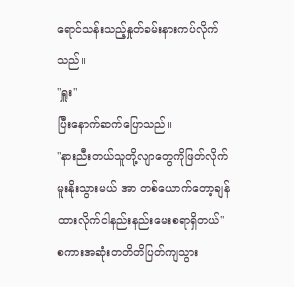ရောင်သန်းသည့်နှုတ်ခမ်းနားကပ်လိုက်သည်။
"ရှူး"
ပြီးနောက်ဆက်ပြောသည်။
"နားညီးတယ်သူတို့လျာတွေကိုဖြတ်လိုက်မူးနိုးသွားမယ် အာ တစ်ယောက်တော့ချန်ထားလိုက်ငါနည်းနည်းမေးစရာရှိတယ်"
စကားအဆုံးတတိတိပြတ်ကျသွား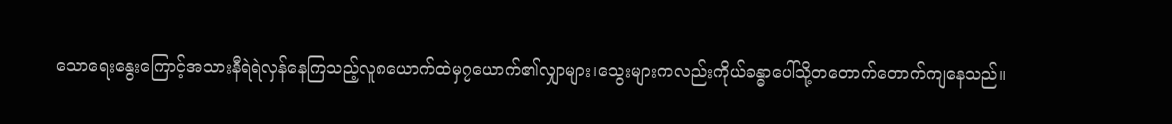သောရေးနွေးကြောင့်အသားနီရဲရဲလှန်နေကြသည့်လူ၈ယောက်ထဲမှ၇ယောက်၏လျှာများ၊သွေးများကလည်းကိုယ်ခန္ဓာပေါ်သို့တတောက်တောက်ကျနေသည်။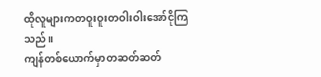ထိုလူများကတဝူးဝူးတဝါးဝါးအော်ငိုကြသည်။
ကျန်တစ်ယောက်မှာတဆတ်ဆတ်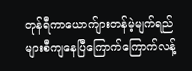တုန်ရီကာယောက်ျားတန်မဲ့မျက်ရည်များစီကျနေပြီကြောက်ကြောက်လန့်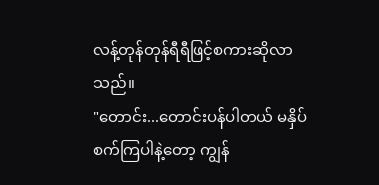လန့်တုန်တုန်ရီရီဖြင့်စကားဆိုလာသည်။
"တောင်း...တောင်းပန်ပါတယ် မနှိပ်စက်ကြပါနဲ့တော့ ကျွန်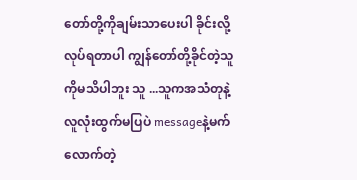တော်တို့ကိုချမ်းသာပေးပါ ခိုင်းလို့လုပ်ရတာပါ ကျွန်တော်တို့ခိုင်တဲ့သူကိုမသိပါဘူး သူ ...သူကအသံတုနဲ့လူလုံးထွက်မပြပဲ messageနဲ့မက်လောက်တဲ့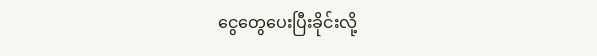ငွေတွေပေးပြီးခိုင်းလို့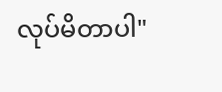လုပ်မိတာပါ"